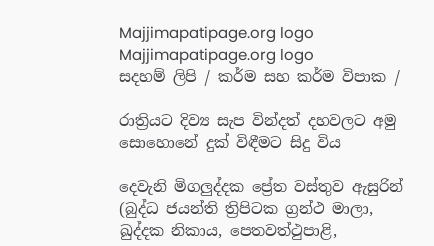Majjimapatipage.org logo
Majjimapatipage.org logo
සදහම් ලිපි / කර්ම සහ කර්ම විපාක /

රාත්‍රියට දිව්‍ය සැප වින්දත් දහවලට අමු සොහොනේ දුක් විඳීමට සිදු විය

දෙවැනි මිගලුද්දක ප්‍රේත වස්තුව ඇසුරින්
(බුද්ධ ජයන්ති ත්‍රිපිටක ග්‍රන්ථ මාලා, ඛුද්දක නිකාය, පෙතවත්ථුපාළි,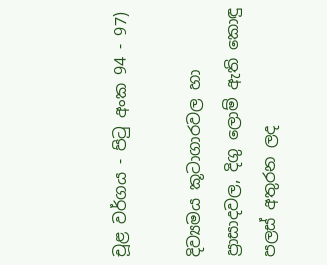චූළ වර්ගය - පිටු අංක 94 - 97)

දිව්‍යමය කූටාගාරවල හා ප්‍රාසාදවල, දිගු ලොම් ඇති කොඳු පලස් අතුරන ලද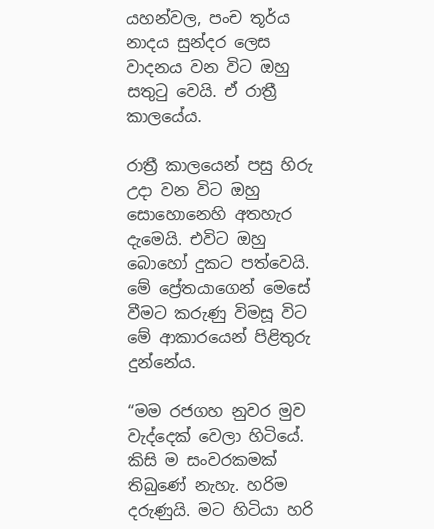යහන්වල, පංච තූර්ය නාදය සුන්දර ලෙස වාදනය වන විට ඔහු සතුටු වෙයි. ඒ රාත්‍රී කාලයේය.

රාත්‍රී කාලයෙන් පසු හිරු උදා වන විට ඔහු සොහොනෙහි අතහැර දැමෙයි. එවිට ඔහු බොහෝ දුකට පත්වෙයි. මේ ප්‍රේතයාගෙන් මෙසේ වීමට කරුණු විමසූ විට මේ ආකාරයෙන් පිළිතුරු දුන්නේය.

“මම රජගහ නුවර මුව වැද්දෙක් වෙලා හිටියේ. කිසි ම සංවරකමක් තිබුණේ නැහැ. හරිම දරුණුයි. මට හිටියා හරි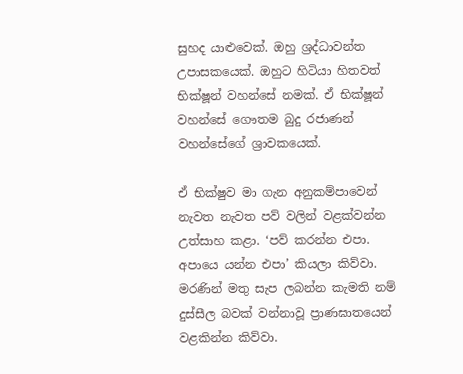සුහද යාළුවෙක්. ඔහු ශ්‍රද්ධාවන්ත උපාසකයෙක්. ඔහුට හිටියා හිතවත් භික්ෂූන් වහන්සේ නමක්. ඒ භික්ෂූන් වහන්සේ ගෞතම බුදු රජාණන් වහන්සේගේ ශ්‍රාවකයෙක්.

ඒ භික්ෂුව මා ගැන අනුකම්පාවෙන් නැවත නැවත පව් වලින් වළක්වන්න උත්සාහ කළා. ‘පව් කරන්න එපා. අපායෙ යන්න එපා’ කියලා කිව්වා. මරණින් මතු සැප ලබන්න කැමති නම් දුස්සීල බවක් වන්නාවූ ප්‍රාණඝාතයෙන් වළකින්න කිව්වා.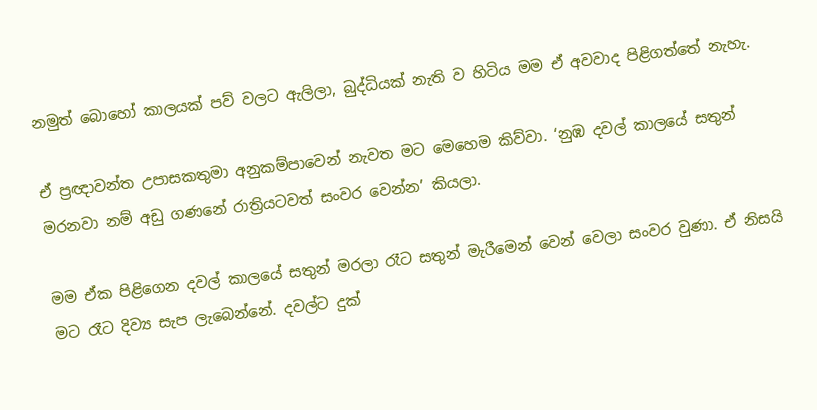නමුත් බොහෝ කාලයක් පව් වලට ඇලිලා, බුද්ධියක් නැති ව හිටිය මම ඒ අවවාද පිළිගත්තේ නැහැ.

ඒ ප්‍රඥාවන්ත උපාසකතුමා අනුකම්පාවෙන් නැවත මට මෙහෙම කිව්වා. ‘නුඹ දවල් කාලයේ සතුන් මරනවා නම් අඩු ගණනේ රාත්‍රියටවත් සංවර වෙන්න’ කියලා.

මම ඒක පිළිගෙන දවල් කාලයේ සතුන් මරලා රෑට සතුන් මැරීමෙන් වෙන් වෙලා සංවර වුණා. ඒ නිසයි මට රෑට දිව්‍ය සැප ලැබෙන්නේ. දවල්ට දුක්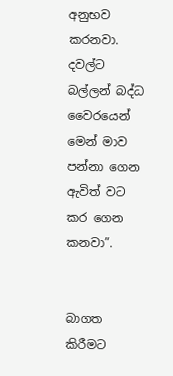අනුභව කරනවා. දවල්ට බල්ලන් බද්ධ වෛරයෙන් මෙන් මාව පන්නා ගෙන ඇවිත් වට කර ගෙන කනවා”.


බාගත කිරීමට